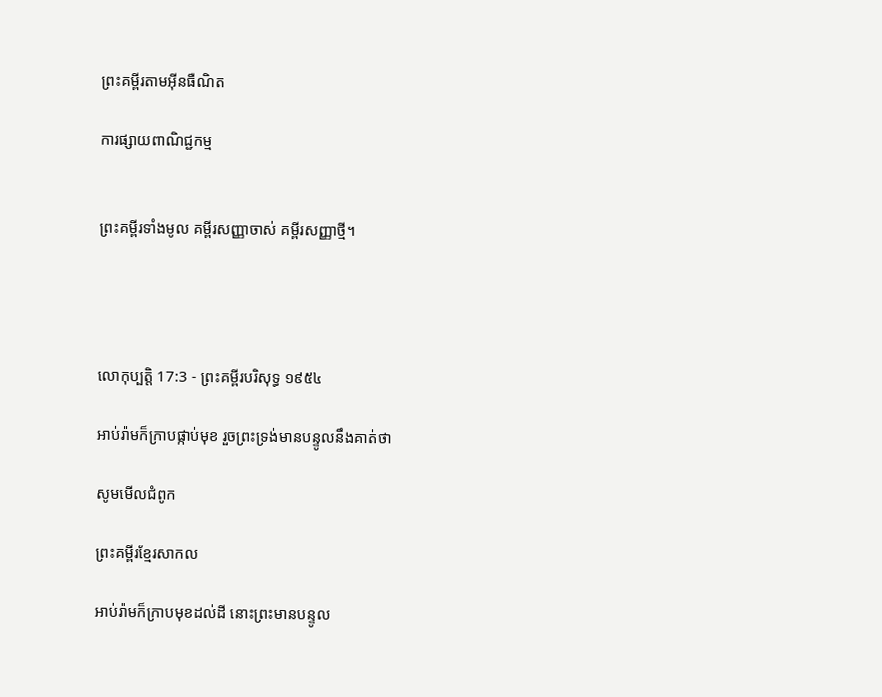ព្រះគម្ពីរតាមអ៊ីនធឺណិត

ការផ្សាយពាណិជ្ជកម្ម


ព្រះគម្ពីរទាំងមូល គម្ពីរសញ្ញាចាស់ គម្ពីរសញ្ញាថ្មី។




លោកុ‌ប្បត្តិ 17:3 - ព្រះគម្ពីរបរិសុទ្ធ ១៩៥៤

អាប់រ៉ាមក៏ក្រាបផ្កាប់មុខ រួចព្រះ‌ទ្រង់មានបន្ទូលនឹងគាត់ថា

សូមមើលជំពូក

ព្រះគម្ពីរខ្មែរសាកល

អាប់រ៉ាមក៏ក្រាបមុខដល់ដី នោះព្រះមានបន្ទូល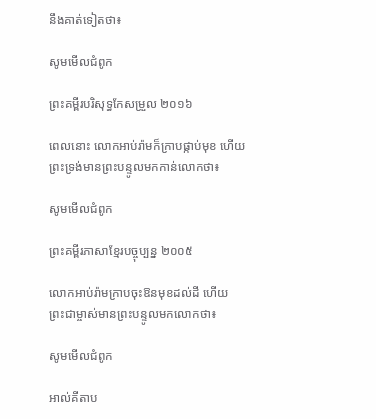នឹងគាត់ទៀតថា៖

សូមមើលជំពូក

ព្រះគម្ពីរបរិសុទ្ធកែសម្រួល ២០១៦

ពេលនោះ លោកអាប់‌រ៉ាមក៏ក្រាបផ្កាប់មុខ ហើយព្រះ‌ទ្រង់មានព្រះ‌បន្ទូលមកកាន់លោកថា៖

សូមមើលជំពូក

ព្រះគម្ពីរភាសាខ្មែរបច្ចុប្បន្ន ២០០៥

លោកអាប់រ៉ាមក្រាបចុះឱនមុខដល់ដី ហើយព្រះ‌ជាម្ចាស់មានព្រះ‌បន្ទូលមកលោកថា៖

សូមមើលជំពូក

អាល់គីតាប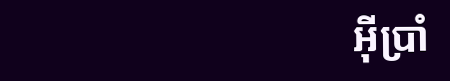អ៊ីប្រាំ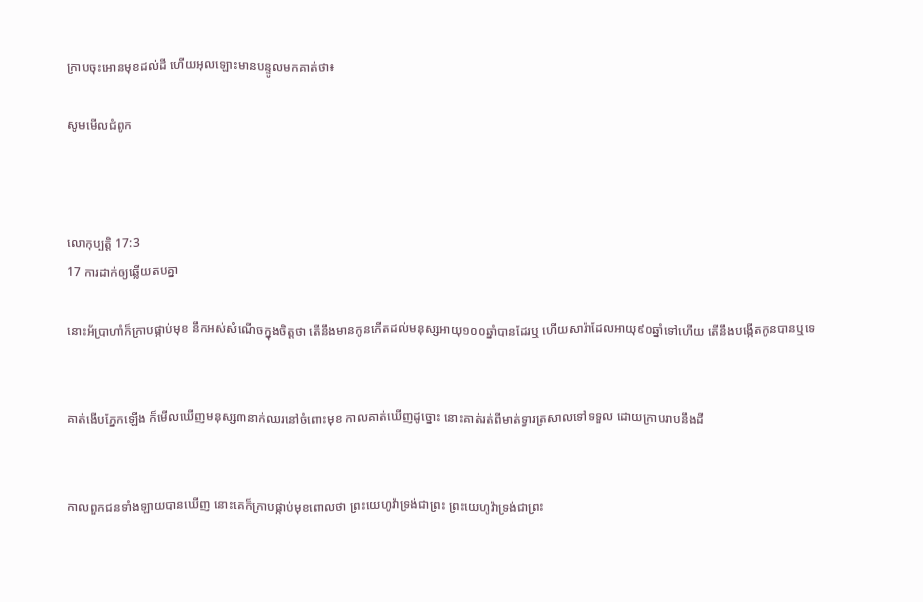ក្រាបចុះអោនមុខដល់ដី ហើយអុលឡោះមានបន្ទូលមកគាត់ថា៖

សូមមើលជំពូក



លោកុ‌ប្បត្តិ 17:3
17 ការដាក់ឲ្យឆ្លើយតបគ្នា

នោះអ័ប្រា‌ហាំក៏ក្រាបផ្កាប់មុខ នឹកអស់សំណើចក្នុងចិត្តថា តើនឹងមានកូនកើតដល់មនុស្សអាយុ១០០ឆ្នាំបានដែរឬ ហើយសារ៉ាដែលអាយុ៩០ឆ្នាំទៅហើយ តើនឹងបង្កើតកូនបានឬទេ


គាត់ងើបភ្នែកឡើង ក៏មើលឃើញមនុស្ស៣នាក់ឈរនៅចំពោះមុខ កាលគាត់ឃើញដូច្នោះ នោះគាត់រត់ពីមាត់ទ្វារត្រសាលទៅទទួល ដោយក្រាបរាបនឹងដី


កាលពួកជនទាំង‌ឡាយបានឃើញ នោះគេក៏ក្រាបផ្កាប់មុខពោលថា ព្រះ‌យេហូវ៉ាទ្រង់ជាព្រះ ព្រះ‌យេហូវ៉ាទ្រង់ជាព្រះ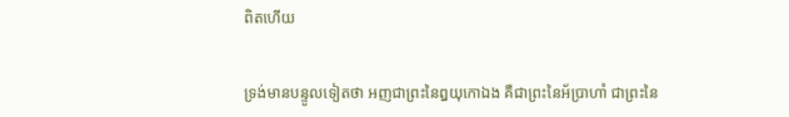ពិតហើយ


ទ្រង់មានបន្ទូលទៀតថា អញជាព្រះនៃឰយុកោឯង គឺជាព្រះនៃអ័ប្រា‌ហាំ ជាព្រះនៃ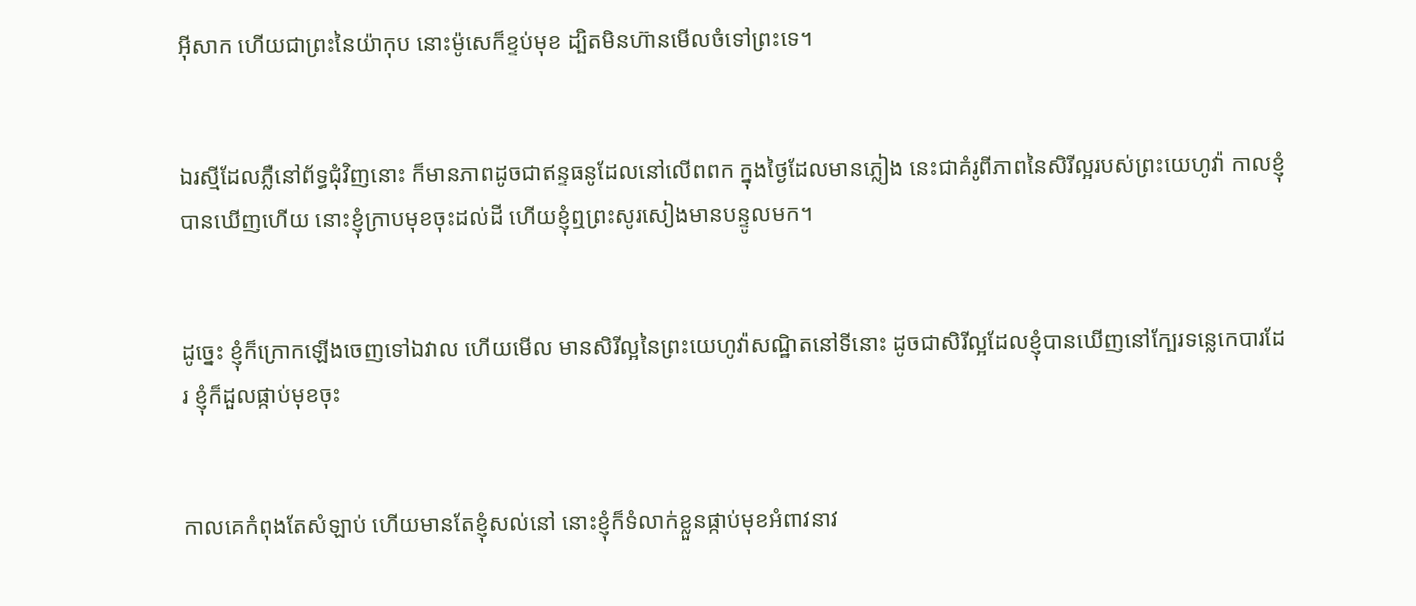អ៊ីសាក ហើយជាព្រះនៃយ៉ាកុប នោះម៉ូសេក៏ខ្ទប់មុខ ដ្បិតមិនហ៊ានមើលចំទៅព្រះទេ។


ឯរស្មីដែលភ្លឺនៅព័ទ្ធជុំវិញនោះ ក៏មានភាពដូចជាឥន្ទ‌ធនូដែលនៅលើពពក ក្នុងថ្ងៃដែលមានភ្លៀង នេះជាគំរូពីភាពនៃសិរី‌ល្អរបស់ព្រះ‌យេហូវ៉ា កាលខ្ញុំបានឃើញហើយ នោះខ្ញុំក្រាបមុខចុះដល់ដី ហើយខ្ញុំឮព្រះ‌សូរ‌សៀងមានបន្ទូលមក។


ដូច្នេះ ខ្ញុំក៏ក្រោកឡើងចេញទៅឯវាល ហើយមើល មានសិរី‌ល្អនៃព្រះ‌យេហូវ៉ាសណ្ឋិតនៅទីនោះ ដូចជាសិរី‌ល្អដែលខ្ញុំបានឃើញនៅក្បែរទន្លេកេបារដែរ ខ្ញុំក៏ដួលផ្កាប់មុខចុះ


កាលគេកំពុងតែសំឡាប់ ហើយមានតែខ្ញុំសល់នៅ នោះខ្ញុំក៏ទំលាក់ខ្លួនផ្កាប់មុខអំពាវ‌នាវ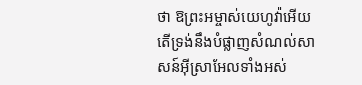ថា ឱព្រះ‌អម្ចាស់យេហូវ៉ាអើយ តើទ្រង់នឹងបំផ្លាញសំណល់សាសន៍អ៊ីស្រាអែលទាំងអស់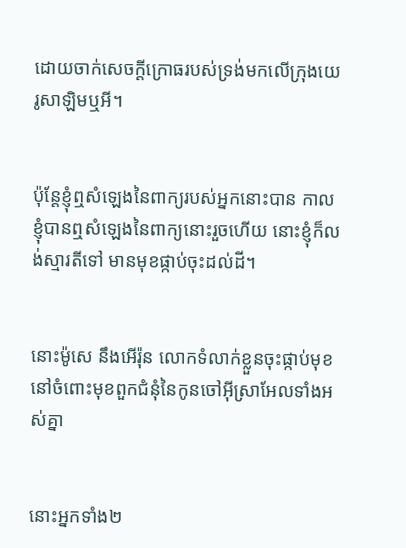ដោយចាក់សេចក្ដីក្រោធរបស់ទ្រង់មកលើក្រុងយេរូ‌សាឡិមឬអី។


ប៉ុន្តែខ្ញុំឮសំឡេងនៃពាក្យរបស់អ្នកនោះបាន កាលខ្ញុំបានឮសំឡេងនៃពាក្យនោះរួចហើយ នោះខ្ញុំក៏លង់ស្មារតីទៅ មានមុខផ្កាប់ចុះដល់ដី។


នោះម៉ូសេ នឹងអើរ៉ុន លោកទំលាក់ខ្លួនចុះផ្កាប់មុខនៅចំពោះមុខពួកជំនុំនៃកូនចៅអ៊ីស្រាអែលទាំងអស់គ្នា


នោះអ្នកទាំង២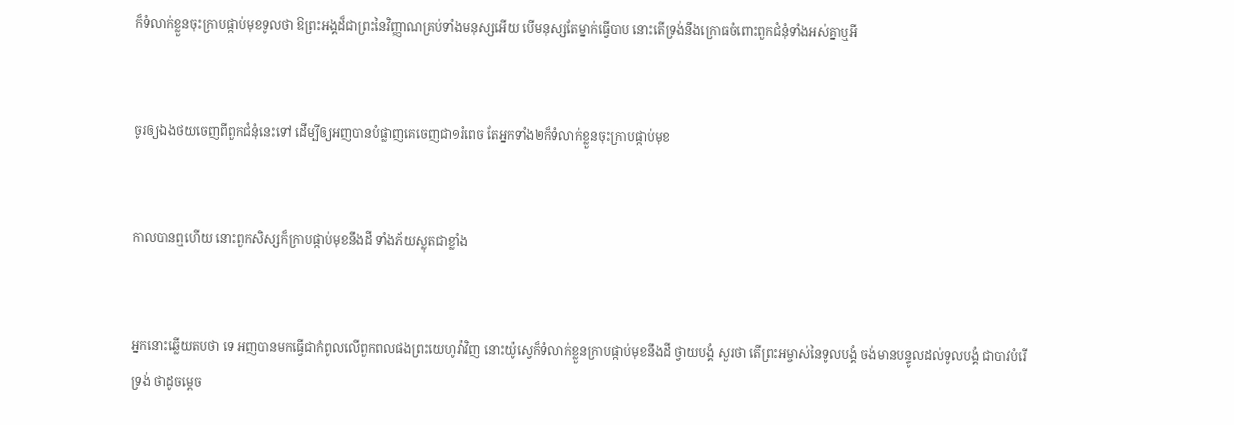ក៏ទំលាក់ខ្លួនចុះក្រាបផ្កាប់មុខទូលថា ឱព្រះ‌អង្គដ៏ជាព្រះនៃវិញ្ញាណគ្រប់ទាំងមនុស្សអើយ បើមនុស្សតែម្នាក់ធ្វើបាប នោះតើទ្រង់នឹងក្រោធចំពោះពួកជំនុំទាំងអស់គ្នាឬអី


ចូរឲ្យឯងថយចេញពីពួកជំនុំនេះទៅ ដើម្បីឲ្យអញបានបំផ្លាញគេចេញជា១រំពេច តែអ្នកទាំង២ក៏ទំលាក់ខ្លួនចុះក្រាបផ្កាប់មុខ


កាលបានឮហើយ នោះពួកសិស្សក៏ក្រាបផ្កាប់មុខនឹងដី ទាំងភ័យស្លុតជាខ្លាំង


អ្នកនោះឆ្លើយតបថា ទេ អញបានមកធ្វើជាកំពូលលើពួកពលផងព្រះ‌យេហូវ៉ាវិញ នោះយ៉ូស្វេក៏ទំលាក់ខ្លួនក្រាបផ្កាប់មុខនឹងដី ថ្វាយ‌បង្គំ សួរថា តើព្រះ‌អម្ចាស់នៃទូលបង្គំ ចង់មានបន្ទូលដល់ទូលបង្គំ ជាបាវបំរើទ្រង់ ថាដូចម្តេច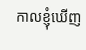កាលខ្ញុំឃើញ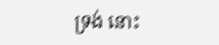ទ្រង់ នោះ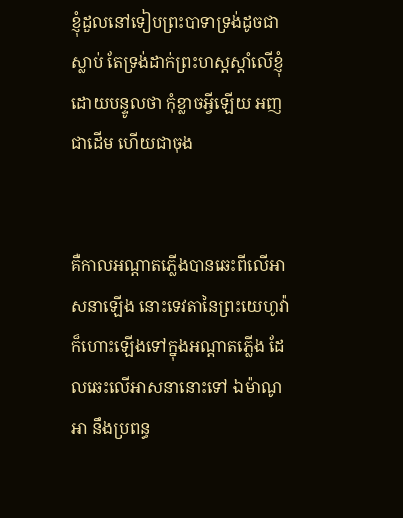ខ្ញុំដួលនៅទៀបព្រះ‌បាទាទ្រង់ដូចជាស្លាប់ តែទ្រង់ដាក់ព្រះ‌ហស្តស្តាំលើខ្ញុំ ដោយបន្ទូលថា កុំខ្លាចអ្វីឡើយ អញជាដើម ហើយជាចុង


គឺកាលអណ្តាតភ្លើងបានឆេះពីលើអាសនាឡើង នោះទេវតានៃព្រះ‌យេហូវ៉ាក៏ហោះឡើងទៅក្នុងអណ្តាតភ្លើង ដែលឆេះលើអាសនានោះទៅ ឯម៉ាណូអា នឹងប្រពន្ធ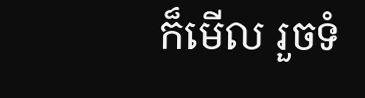ក៏មើល រួចទំ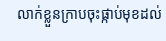លាក់ខ្លួនក្រាបចុះផ្កាប់មុខដល់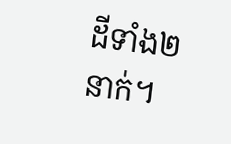ដីទាំង២នាក់។